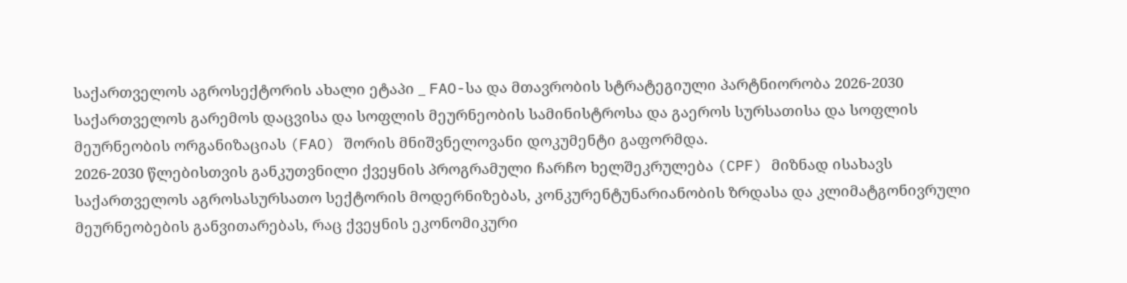საქართველოს აგროსექტორის ახალი ეტაპი _ FAO-სა და მთავრობის სტრატეგიული პარტნიორობა 2026-2030
საქართველოს გარემოს დაცვისა და სოფლის მეურნეობის სამინისტროსა და გაეროს სურსათისა და სოფლის მეურნეობის ორგანიზაციას (FAO) შორის მნიშვნელოვანი დოკუმენტი გაფორმდა.
2026-2030 წლებისთვის განკუთვნილი ქვეყნის პროგრამული ჩარჩო ხელშეკრულება (CPF) მიზნად ისახავს საქართველოს აგროსასურსათო სექტორის მოდერნიზებას, კონკურენტუნარიანობის ზრდასა და კლიმატგონივრული მეურნეობების განვითარებას, რაც ქვეყნის ეკონომიკური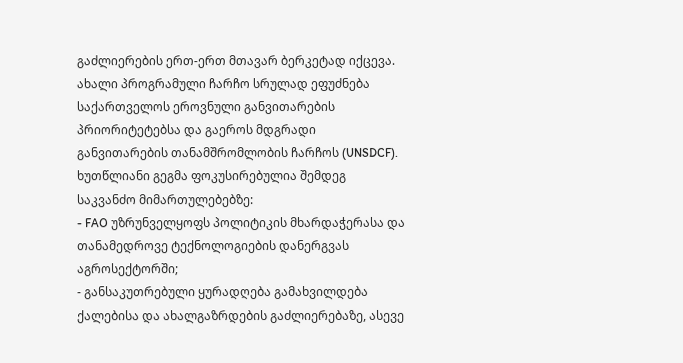გაძლიერების ერთ-ერთ მთავარ ბერკეტად იქცევა.
ახალი პროგრამული ჩარჩო სრულად ეფუძნება საქართველოს ეროვნული განვითარების პრიორიტეტებსა და გაეროს მდგრადი განვითარების თანამშრომლობის ჩარჩოს (UNSDCF).
ხუთწლიანი გეგმა ფოკუსირებულია შემდეგ საკვანძო მიმართულებებზე:
- FAO უზრუნველყოფს პოლიტიკის მხარდაჭერასა და თანამედროვე ტექნოლოგიების დანერგვას აგროსექტორში;
- განსაკუთრებული ყურადღება გამახვილდება ქალებისა და ახალგაზრდების გაძლიერებაზე, ასევე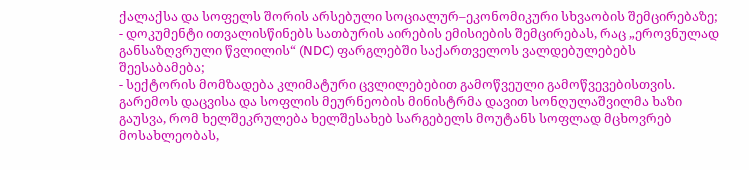ქალაქსა და სოფელს შორის არსებული სოციალურ–ეკონომიკური სხვაობის შემცირებაზე;
- დოკუმენტი ითვალისწინებს სათბურის აირების ემისიების შემცირებას, რაც „ეროვნულად განსაზღვრული წვლილის“ (NDC) ფარგლებში საქართველოს ვალდებულებებს შეესაბამება;
- სექტორის მომზადება კლიმატური ცვლილებებით გამოწვეული გამოწვევებისთვის.
გარემოს დაცვისა და სოფლის მეურნეობის მინისტრმა დავით სონღულაშვილმა ხაზი გაუსვა, რომ ხელშეკრულება ხელშესახებ სარგებელს მოუტანს სოფლად მცხოვრებ მოსახლეობას,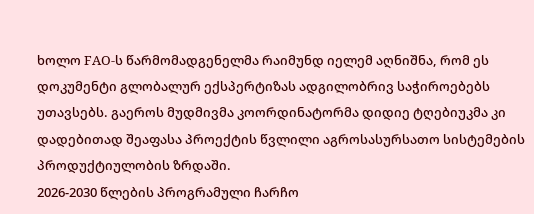ხოლო FAO-ს წარმომადგენელმა რაიმუნდ იელემ აღნიშნა, რომ ეს დოკუმენტი გლობალურ ექსპერტიზას ადგილობრივ საჭიროებებს უთავსებს. გაეროს მუდმივმა კოორდინატორმა დიდიე ტღებიუკმა კი დადებითად შეაფასა პროექტის წვლილი აგროსასურსათო სისტემების პროდუქტიულობის ზრდაში.
2026-2030 წლების პროგრამული ჩარჩო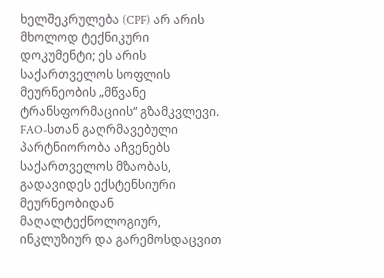ხელშეკრულება (CPF) არ არის მხოლოდ ტექნიკური დოკუმენტი; ეს არის საქართველოს სოფლის მეურნეობის „მწვანე ტრანსფორმაციის“ გზამკვლევი. FAO-სთან გაღრმავებული პარტნიორობა აჩვენებს საქართველოს მზაობას, გადავიდეს ექსტენსიური მეურნეობიდან მაღალტექნოლოგიურ, ინკლუზიურ და გარემოსდაცვით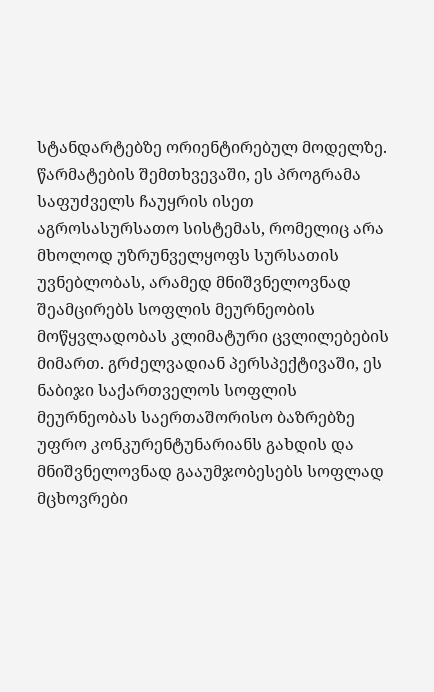სტანდარტებზე ორიენტირებულ მოდელზე.
წარმატების შემთხვევაში, ეს პროგრამა საფუძველს ჩაუყრის ისეთ აგროსასურსათო სისტემას, რომელიც არა მხოლოდ უზრუნველყოფს სურსათის უვნებლობას, არამედ მნიშვნელოვნად შეამცირებს სოფლის მეურნეობის მოწყვლადობას კლიმატური ცვლილებების მიმართ. გრძელვადიან პერსპექტივაში, ეს ნაბიჯი საქართველოს სოფლის მეურნეობას საერთაშორისო ბაზრებზე უფრო კონკურენტუნარიანს გახდის და მნიშვნელოვნად გააუმჯობესებს სოფლად მცხოვრები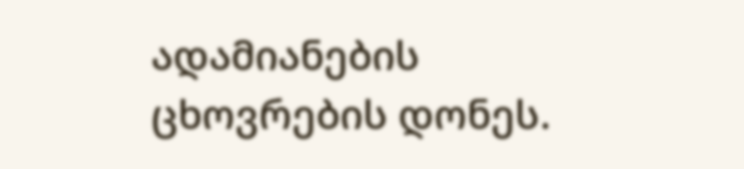ადამიანების ცხოვრების დონეს.